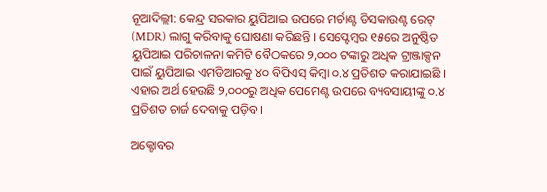ନୂଆଦିଲ୍ଲୀ: କେନ୍ଦ୍ର ସରକାର ୟୁପିଆଇ ଉପରେ ମର୍ଚାଣ୍ଟ ଡିସକାଉଣ୍ଟ ରେଟ୍ (MDR) ଲାଗୁ କରିବାକୁ ଘୋଷଣା କରିଛନ୍ତି । ସେପ୍ଟେମ୍ବର ୧୫ରେ ଅନୁଷ୍ଠିତ ୟୁପିଆଇ ପରିଚାଳନା କମିଟି ବୈଠକରେ ୨,୦୦୦ ଟଙ୍କାରୁ ଅଧିକ ଟ୍ରାଞ୍ଜାକ୍ସନ ପାଇଁ ୟୁପିଆଇ ଏମଡିଆରକୁ ୪୦ ବିପିଏସ୍ କିମ୍ବା ୦.୪ ପ୍ରତିଶତ କରାଯାଇଛି । ଏହାର ଅର୍ଥ ହେଉଛି ୨,୦୦୦ରୁ ଅଧିକ ପେମେଣ୍ଟ ଉପରେ ବ୍ୟବସାୟୀଙ୍କୁ ୦.୪ ପ୍ରତିଶତ ଚାର୍ଜ ଦେବାକୁ ପଡ଼ିବ ।

ଅକ୍ଟୋବର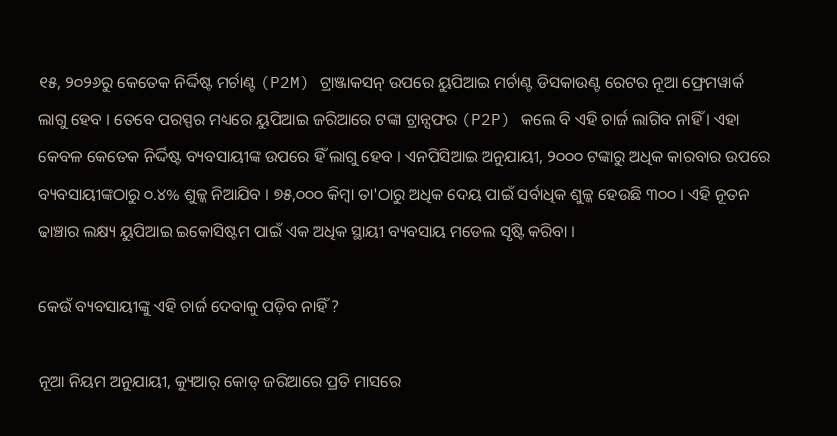୧୫, ୨୦୨୬ରୁ କେତେକ ନିର୍ଦ୍ଦିଷ୍ଟ ମର୍ଚାଣ୍ଟ (P2M) ଟ୍ରାଞ୍ଜାକସନ୍ ଉପରେ ୟୁପିଆଇ ମର୍ଚାଣ୍ଟ ଡିସକାଉଣ୍ଟ ରେଟର ନୂଆ ଫ୍ରେମୱାର୍କ ଲାଗୁ ହେବ । ତେବେ ପରସ୍ପର ମଧ୍ୟରେ ୟୁପିଆଇ ଜରିଆରେ ଟଙ୍କା ଟ୍ରାନ୍ସଫର (P2P) କଲେ ବି ଏହି ଚାର୍ଜ ଲାଗିବ ନାହିଁ । ଏହା କେବଳ କେତେକ ନିର୍ଦ୍ଦିଷ୍ଟ ବ୍ୟବସାୟୀଙ୍କ ଉପରେ ହିଁ ଲାଗୁ ହେବ । ଏନପିସିଆଇ ଅନୁଯାୟୀ, ୨୦୦୦ ଟଙ୍କାରୁ ଅଧିକ କାରବାର ଉପରେ ବ୍ୟବସାୟୀଙ୍କଠାରୁ ୦.୪% ଶୁଳ୍କ ନିଆଯିବ । ୭୫,୦୦୦ କିମ୍ବା ତା'ଠାରୁ ଅଧିକ ଦେୟ ପାଇଁ ସର୍ବାଧିକ ଶୁଳ୍କ ହେଉଛି ୩୦୦ । ଏହି ନୂତନ ଢାଞ୍ଚାର ଲକ୍ଷ୍ୟ ୟୁପିଆଇ ଇକୋସିଷ୍ଟମ ପାଇଁ ଏକ ଅଧିକ ସ୍ଥାୟୀ ବ୍ୟବସାୟ ମଡେଲ ସୃଷ୍ଟି କରିବା ।

କେଉଁ ବ୍ୟବସାୟୀଙ୍କୁ ଏହି ଚାର୍ଜ ଦେବାକୁ ପଡ଼ିବ ନାହିଁ ?

ନୂଆ ନିୟମ ଅନୁଯାୟୀ, କ୍ୟୁଆର୍ କୋଡ୍ ଜରିଆରେ ପ୍ରତି ମାସରେ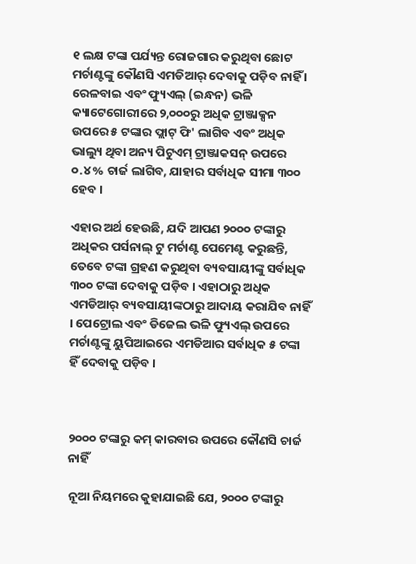୧ ଲକ୍ଷ ଟଙ୍କା ପର୍ଯ୍ୟନ୍ତ ରୋଜଗାର କରୁଥିବା ଛୋଟ ମର୍ଚାଣ୍ଟଙ୍କୁ କୌଣସି ଏମଡିଆର୍ ଦେବାକୁ ପଡ଼ିବ ନାହିଁ । ରେଳବାଇ ଏବଂ ଫ୍ୟୁଏଲ୍ (ଇନ୍ଧନ) ଭଳି କ୍ୟାଟେଗୋରୀରେ ୨,୦୦୦ରୁ ଅଧିକ ଟ୍ରାଞ୍ଜାକ୍ସନ ଉପରେ ୫ ଟଙ୍କାର ଫ୍ଲାଟ୍ ଫି' ଲାଗିବ ଏବଂ ଅଧିକ ଭାଲ୍ୟୁ ଥିବା ଅନ୍ୟ ପିଟୁଏମ୍ ଟ୍ରାଞ୍ଜାକସନ୍ ଉପରେ ୦.୪% ଚାର୍ଜ ଲାଗିବ, ଯାହାର ସର୍ବାଧିକ ସୀମା ୩୦୦ ହେବ ।

ଏହାର ଅର୍ଥ ହେଉଛି, ଯଦି ଆପଣ ୨୦୦୦ ଟଙ୍କାରୁ ଅଧିକର ପର୍ସନାଲ୍ ଟୁ ମର୍ଚାଣ୍ଟ ପେମେଣ୍ଟ କରୁଛନ୍ତି, ତେବେ ଟଙ୍କା ଗ୍ରହଣ କରୁଥିବା ବ୍ୟବସାୟୀଙ୍କୁ ସର୍ବାଧିକ ୩୦୦ ଟଙ୍କା ଦେବାକୁ ପଡ଼ିବ । ଏହାଠାରୁ ଅଧିକ ଏମଡିଆର୍ ବ୍ୟବସାୟୀଙ୍କଠାରୁ ଆଦାୟ କରାଯିବ ନାହିଁ । ପେଟ୍ରୋଲ ଏବଂ ଡିଜେଲ ଭଳି ଫ୍ୟୁଏଲ୍ ଉପରେ ମର୍ଚାଣ୍ଟଙ୍କୁ ୟୁପିଆଇରେ ଏମଡିଆର ସର୍ବାଧିକ ୫ ଟଙ୍କା ହିଁ ଦେବାକୁ ପଡ଼ିବ ।



୨୦୦୦ ଟଙ୍କାରୁ କମ୍ କାରବାର ଉପରେ କୌଣସି ଚାର୍ଜ ନାହିଁ

ନୂଆ ନିୟମରେ କୁହାଯାଇଛି ଯେ, ୨୦୦୦ ଟଙ୍କାରୁ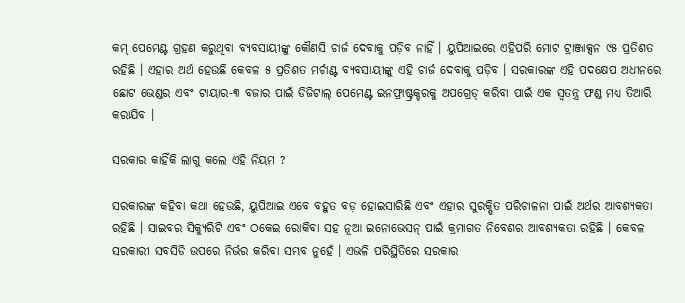କମ୍ ପେମେଣ୍ଟ ଗ୍ରହଣ କରୁଥିବା ବ୍ୟବସାୟୀଙ୍କୁ କୌଣସି ଚାର୍ଜ ଦେବାକୁ ପଡ଼ିବ ନାହିଁ । ୟୁପିଆଇରେ ଏହିପରି ମୋଟ ଟ୍ରାଞ୍ଜାକ୍ସନ ୯୫ ପ୍ରତିଶତ ରହିଛି । ଏହାର ଅର୍ଥ ହେଉଛି କେବଳ ୫ ପ୍ରତିଶତ ମର୍ଚାଣ୍ଟ ବ୍ୟବସାୟୀଙ୍କୁ ଏହି ଚାର୍ଜ ଦେବାକୁ ପଡ଼ିବ । ସରକାରଙ୍କ ଏହି ପଦକ୍ଷେପ ଅଧୀନରେ ଛୋଟ ଭେଣ୍ଡର ଏବଂ ଟାୟାର-୩ ବଜାର ପାଇଁ ଡିଜିଟାଲ୍ ପେମେଣ୍ଟ ଇନଫ୍ରାଷ୍ଟ୍ରକ୍ଚରକୁ ଅପଗ୍ରେଡ୍ କରିବା ପାଇଁ ଏକ ସ୍ୱତନ୍ତ୍ର ଫଣ୍ଡ ମଧ୍ୟ ତିଆରି କରାଯିବ ।

ସରକାର କାହିଁକି ଲାଗୁ କଲେ ଏହି ନିୟମ ?

ସରକାରଙ୍କ କହିବା କଥା ହେଉଛି, ୟୁପିଆଇ ଏବେ ବହୁତ ବଡ଼ ହୋଇସାରିଛି ଏବଂ ଏହାର ସୁରକ୍ଷିତ ପରିଚାଳନା ପାଇଁ ଅର୍ଥର ଆବଶ୍ୟକତା ରହିଛି । ସାଇବର ସିକ୍ୟୁରିଟି ଏବଂ ଠକେଇ ରୋକିବା ସହ ନୂଆ ଇନୋଭେସନ୍ ପାଇଁ କ୍ରମାଗତ ନିବେଶର ଆବଶ୍ୟକତା ରହିଛି । କେବଳ ସରକାରୀ ସବସିଡି ଉପରେ ନିର୍ଭର କରିବା ସମ୍ଭବ ନୁହେଁ । ଏଭଳି ପରିସ୍ଥିତିରେ ସରକାର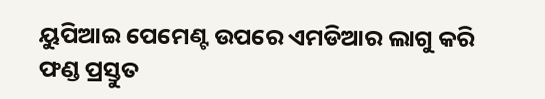ୟୁପିଆଇ ପେମେଣ୍ଟ ଉପରେ ଏମଡିଆର ଲାଗୁ କରି ଫଣ୍ଡ ପ୍ରସ୍ତୁତ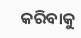କରିବାକୁ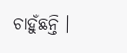ଚାହୁଁଛନ୍ତି ।